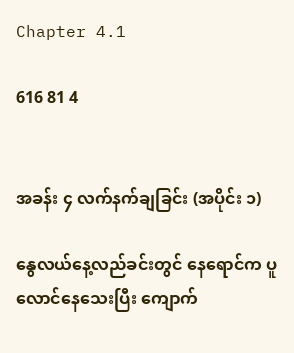Chapter 4.1

616 81 4


အခန်း ၄ လက်နက်ချခြင်း (အပိုင်း ၁)

နွေလယ်နေ့လည်ခင်းတွင် နေရောင်က ပူလောင်နေသေးပြီး ကျောက်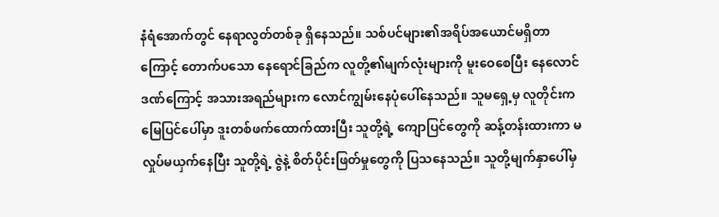နံရံအောက်တွင် နေရာလွတ်တစ်ခု ရှိနေသည်။ သစ်ပင်များ၏အရိပ်အယောင်မရှိတာကြောင့် တောက်ပသော နေရောင်ခြည်က လူတို့၏မျက်လုံးများကို မူးဝေစေပြီး နေလောင်ဒဏ်ကြောင့် အသားအရည်များက လောင်ကျွမ်းနေပုံပေါ်နေသည်။ သူမရှေ့မှ လူတိုင်းက မြေပြင်ပေါ်မှာ ဒူးတစ်ဖက်ထောက်ထားပြီး သူတို့ရဲ့ ကျောပြင်တွေကို ဆန့်တန်းထားကာ မလှုပ်မယှက်နေပြီး သူတို့ရဲ့ ဇွဲနဲ့ စိတ်ပိုင်းဖြတ်မှုတွေကို ပြသနေသည်။ သူတို့မျက်နှာပေါ်မှ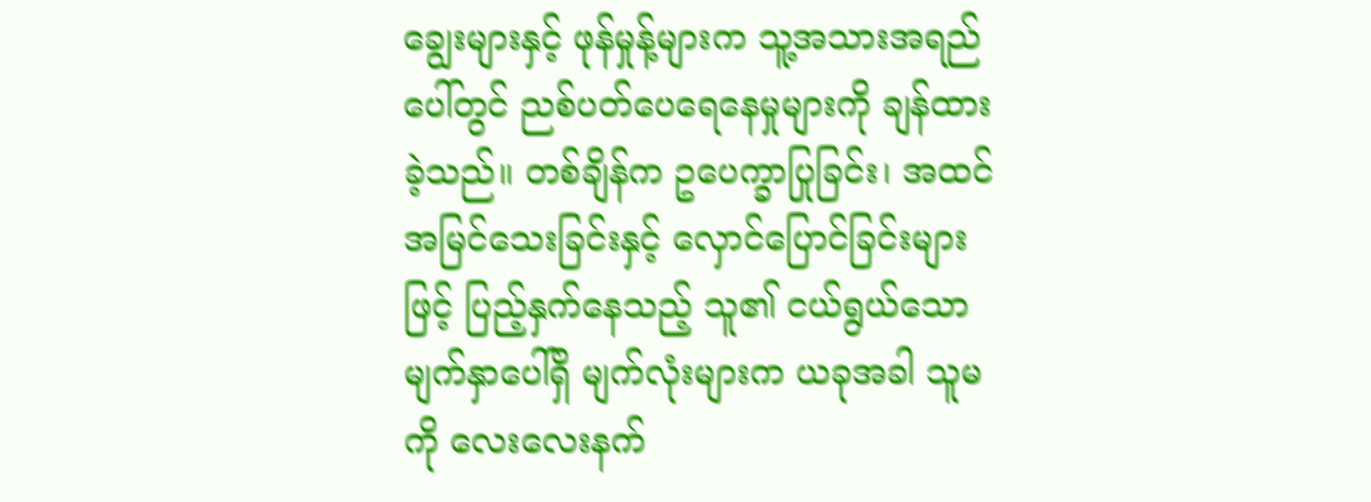ချွေးများနှင့် ဖုန်မှုန့်များက သူ့အသားအရည်ပေါ်တွင် ညစ်ပတ်ပေရေနေမှုများကို ချန်ထားခဲ့သည်။ တစ်ချိန်က ဥပေက္ခာပြုခြင်း၊ အထင်အမြင်သေးခြင်းနှင့် လှောင်ပြောင်ခြင်းများဖြင့် ပြည့်နှက်နေသည့် သူ၏ ငယ်ရွယ်သော မျက်နှာပေါ်ရှိ မျက်လုံးများက ယခုအခါ သူမကို လေးလေးနက်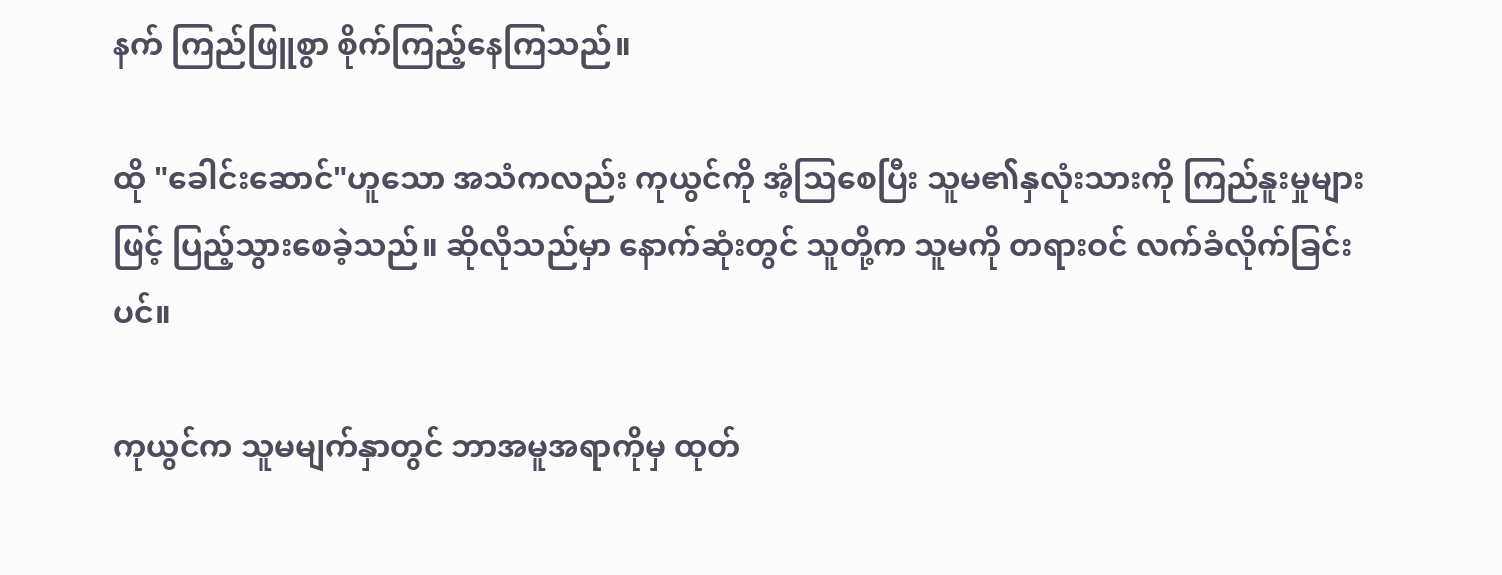နက် ကြည်ဖြူစွာ စိုက်ကြည့်နေကြသည်။

ထို "ခေါင်းဆောင်"ဟူသော အသံကလည်း ကုယွင်ကို အံ့သြစေပြီး သူမ၏နှလုံးသားကို ကြည်နူးမှုများဖြင့် ပြည့်သွားစေခဲ့သည်။ ဆိုလိုသည်မှာ နောက်ဆုံးတွင် သူတို့က သူမကို တရားဝင် လက်ခံလိုက်ခြင်းပင်။

ကုယွင်က သူမမျက်နှာတွင် ဘာအမူအရာကိုမှ ထုတ်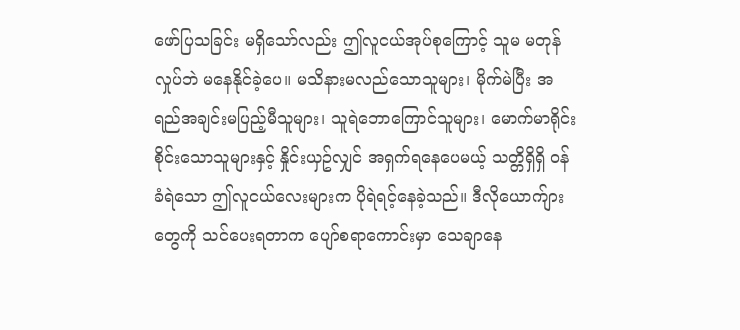ဖော်ပြသခြင်း မရှိသော်လည်း ဤလူငယ်အုပ်စုကြောင့် သူမ မတုန်လှုပ်ဘဲ မနေနိုင်ခဲ့ပေ။ မသိနားမလည်သောသူများ၊ မိုက်မဲပြီး အရည်အချင်းမပြည့်မီသူများ၊ သူရဲဘောကြောင်သူများ၊ မောက်မာရိုင်းစိုင်းသောသူများနှင့် နှိုင်းယှဥ်လျှင် အရှက်ရနေပေမယ့် သတ္တိရှိရှိ ဝန်ခံရဲသော ဤလူငယ်လေးများက ပိုရဲရင့်နေခဲ့သည်။ ဒီလိုယောက်ျားတွေကို သင်ပေးရတာက ပျော်စရာကောင်းမှာ သေချာနေ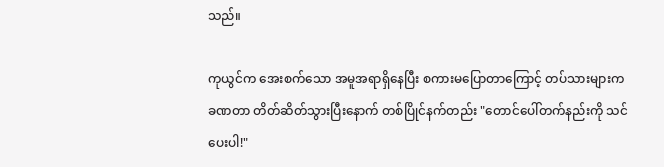သည်။

ကုယွင်က အေးစက်သော အမူအရာရှိနေပြီး စကားမပြောတာကြောင့် တပ်သားများက ခဏတာ တိတ်ဆိတ်သွားပြီးနောက် တစ်ပြိုင်နက်တည်း "တောင်ပေါ်တက်နည်းကို သင်ပေးပါ!"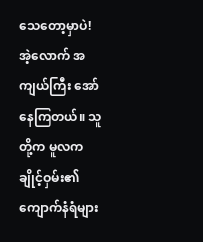သေတော့မှာပဲ! အဲ့လောက် အကျယ်ကြီး အော်နေကြတယ်။ သူတို့က မူလက ချိုင့်ဝှမ်း၏ ကျောက်နံရံများ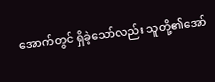အောက်တွင် ရှိခဲ့သော်လည်း သူတို့၏အော်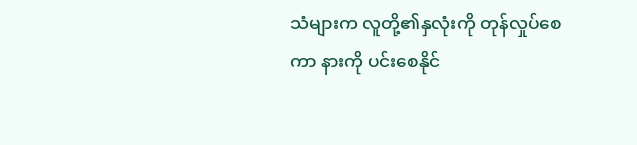သံများက လူတို့၏နှလုံးကို တုန်လှုပ်စေကာ နားကို ပင်းစေနိုင်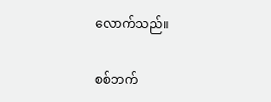လောက်သည်။

စစ်ဘက်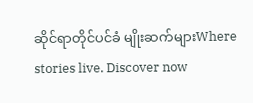ဆိုင်ရာတိုင်ပင်ခံ မျိုးဆက်များWhere stories live. Discover now